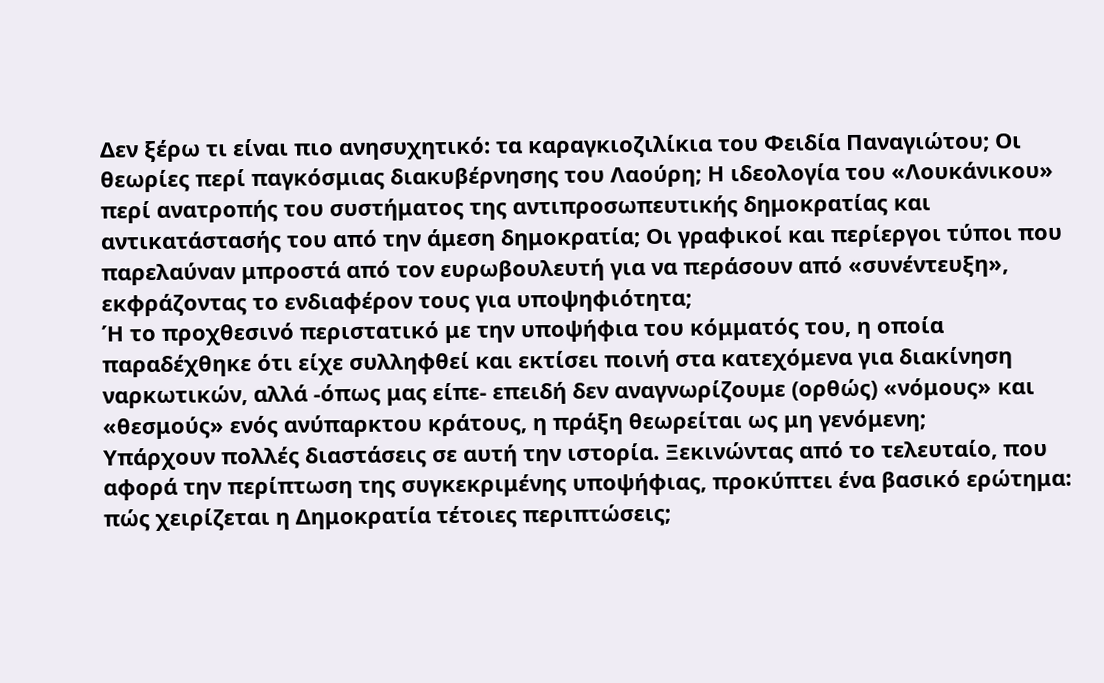Δεν ξέρω τι είναι πιο ανησυχητικό: τα καραγκιοζιλίκια του Φειδία Παναγιώτου; Οι θεωρίες περί παγκόσμιας διακυβέρνησης του Λαούρη; Η ιδεολογία του «Λουκάνικου» περί ανατροπής του συστήματος της αντιπροσωπευτικής δημοκρατίας και αντικατάστασής του από την άμεση δημοκρατία; Οι γραφικοί και περίεργοι τύποι που παρελαύναν μπροστά από τον ευρωβουλευτή για να περάσουν από «συνέντευξη», εκφράζοντας το ενδιαφέρον τους για υποψηφιότητα;
Ή το προχθεσινό περιστατικό με την υποψήφια του κόμματός του, η οποία παραδέχθηκε ότι είχε συλληφθεί και εκτίσει ποινή στα κατεχόμενα για διακίνηση ναρκωτικών, αλλά -όπως μας είπε- επειδή δεν αναγνωρίζουμε (ορθώς) «νόμους» και «θεσμούς» ενός ανύπαρκτου κράτους, η πράξη θεωρείται ως μη γενόμενη;
Υπάρχουν πολλές διαστάσεις σε αυτή την ιστορία. Ξεκινώντας από το τελευταίο, που αφορά την περίπτωση της συγκεκριμένης υποψήφιας, προκύπτει ένα βασικό ερώτημα: πώς χειρίζεται η Δημοκρατία τέτοιες περιπτώσεις;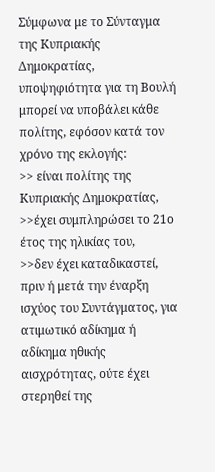Σύμφωνα με το Σύνταγμα της Κυπριακής Δημοκρατίας, υποψηφιότητα για τη Βουλή μπορεί να υποβάλει κάθε πολίτης, εφόσον κατά τον χρόνο της εκλογής:
>> είναι πολίτης της Κυπριακής Δημοκρατίας,
>>έχει συμπληρώσει το 21ο έτος της ηλικίας του,
>>δεν έχει καταδικαστεί, πριν ή μετά την έναρξη ισχύος του Συντάγματος, για ατιμωτικό αδίκημα ή αδίκημα ηθικής αισχρότητας, ούτε έχει στερηθεί της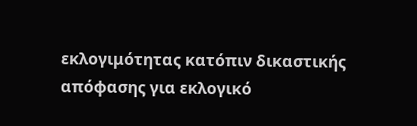εκλογιμότητας κατόπιν δικαστικής απόφασης για εκλογικό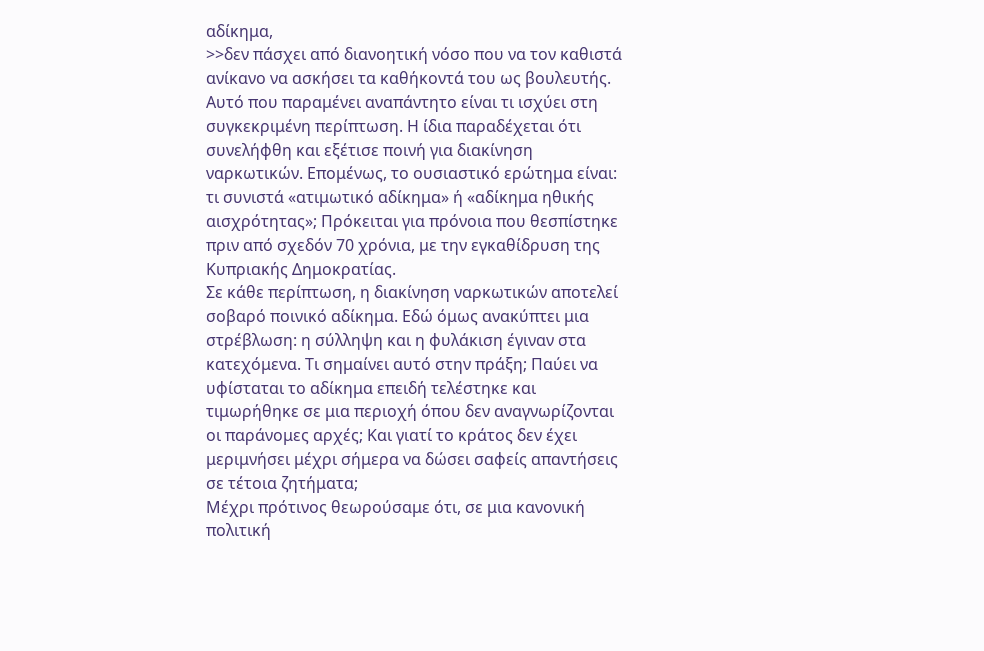αδίκημα,
>>δεν πάσχει από διανοητική νόσο που να τον καθιστά ανίκανο να ασκήσει τα καθήκοντά του ως βουλευτής.
Αυτό που παραμένει αναπάντητο είναι τι ισχύει στη συγκεκριμένη περίπτωση. Η ίδια παραδέχεται ότι συνελήφθη και εξέτισε ποινή για διακίνηση ναρκωτικών. Επομένως, το ουσιαστικό ερώτημα είναι: τι συνιστά «ατιμωτικό αδίκημα» ή «αδίκημα ηθικής αισχρότητας»; Πρόκειται για πρόνοια που θεσπίστηκε πριν από σχεδόν 70 χρόνια, με την εγκαθίδρυση της Κυπριακής Δημοκρατίας.
Σε κάθε περίπτωση, η διακίνηση ναρκωτικών αποτελεί σοβαρό ποινικό αδίκημα. Εδώ όμως ανακύπτει μια στρέβλωση: η σύλληψη και η φυλάκιση έγιναν στα κατεχόμενα. Τι σημαίνει αυτό στην πράξη; Παύει να υφίσταται το αδίκημα επειδή τελέστηκε και τιμωρήθηκε σε μια περιοχή όπου δεν αναγνωρίζονται οι παράνομες αρχές; Και γιατί το κράτος δεν έχει μεριμνήσει μέχρι σήμερα να δώσει σαφείς απαντήσεις σε τέτοια ζητήματα;
Μέχρι πρότινος θεωρούσαμε ότι, σε μια κανονική πολιτική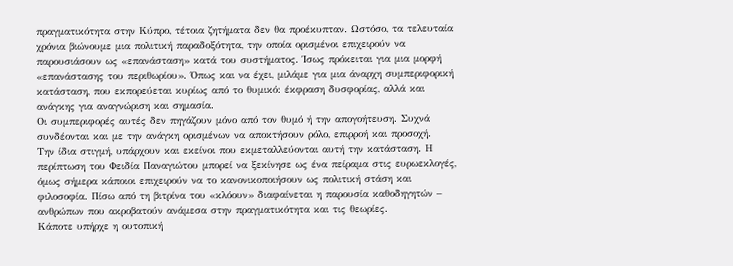πραγματικότητα στην Κύπρο, τέτοια ζητήματα δεν θα προέκυπταν. Ωστόσο, τα τελευταία χρόνια βιώνουμε μια πολιτική παραδοξότητα, την οποία ορισμένοι επιχειρούν να παρουσιάσουν ως «επανάσταση» κατά του συστήματος. Ίσως πρόκειται για μια μορφή «επανάστασης του περιθωρίου». Όπως και να έχει, μιλάμε για μια άναρχη συμπεριφορική κατάσταση, που εκπορεύεται κυρίως από το θυμικό: έκφραση δυσφορίας, αλλά και ανάγκης για αναγνώριση και σημασία.
Οι συμπεριφορές αυτές δεν πηγάζουν μόνο από τον θυμό ή την απογοήτευση. Συχνά συνδέονται και με την ανάγκη ορισμένων να αποκτήσουν ρόλο, επιρροή και προσοχή.
Την ίδια στιγμή, υπάρχουν και εκείνοι που εκμεταλλεύονται αυτή την κατάσταση. Η περίπτωση του Φειδία Παναγιώτου μπορεί να ξεκίνησε ως ένα πείραμα στις ευρωεκλογές, όμως σήμερα κάποιοι επιχειρούν να το κανονικοποιήσουν ως πολιτική στάση και φιλοσοφία. Πίσω από τη βιτρίνα του «κλόουν» διαφαίνεται η παρουσία καθοδηγητών – ανθρώπων που ακροβατούν ανάμεσα στην πραγματικότητα και τις θεωρίες.
Κάποτε υπήρχε η ουτοπική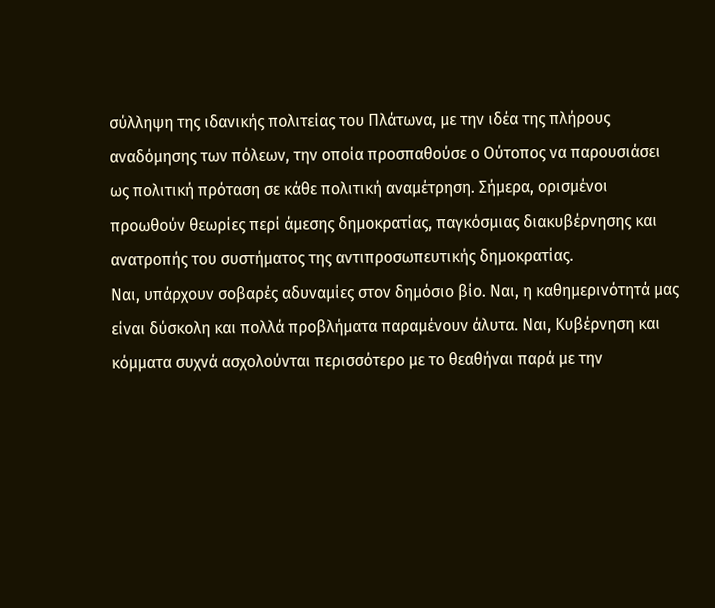σύλληψη της ιδανικής πολιτείας του Πλάτωνα, με την ιδέα της πλήρους αναδόμησης των πόλεων, την οποία προσπαθούσε ο Ούτοπος να παρουσιάσει ως πολιτική πρόταση σε κάθε πολιτική αναμέτρηση. Σήμερα, ορισμένοι προωθούν θεωρίες περί άμεσης δημοκρατίας, παγκόσμιας διακυβέρνησης και ανατροπής του συστήματος της αντιπροσωπευτικής δημοκρατίας.
Ναι, υπάρχουν σοβαρές αδυναμίες στον δημόσιο βίο. Ναι, η καθημερινότητά μας είναι δύσκολη και πολλά προβλήματα παραμένουν άλυτα. Ναι, Kυβέρνηση και κόμματα συχνά ασχολούνται περισσότερο με το θεαθήναι παρά με την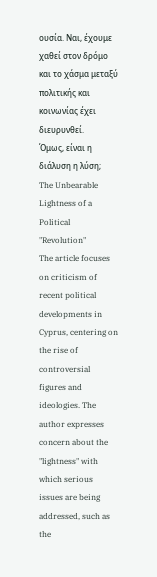ουσία. Ναι, έχουμε χαθεί στον δρόμο και το χάσμα μεταξύ πολιτικής και κοινωνίας έχει διευρυνθεί.
Όμως, είναι η διάλυση η λύση;
The Unbearable Lightness of a Political "Revolution"
The article focuses on criticism of recent political developments in Cyprus, centering on the rise of controversial figures and ideologies. The author expresses concern about the "lightness" with which serious issues are being addressed, such as the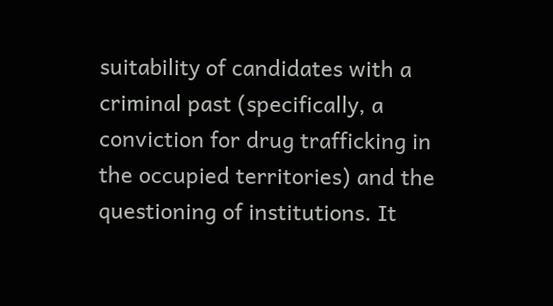suitability of candidates with a criminal past (specifically, a conviction for drug trafficking in the occupied territories) and the questioning of institutions. It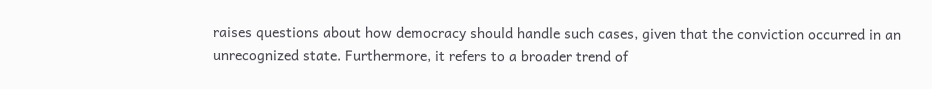raises questions about how democracy should handle such cases, given that the conviction occurred in an unrecognized state. Furthermore, it refers to a broader trend of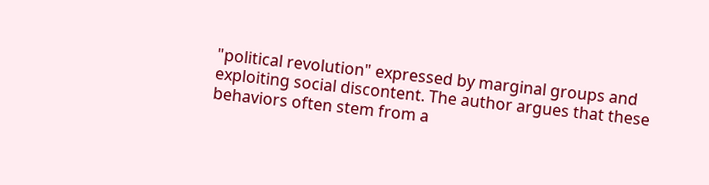"political revolution" expressed by marginal groups and exploiting social discontent. The author argues that these behaviors often stem from a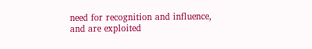need for recognition and influence, and are exploited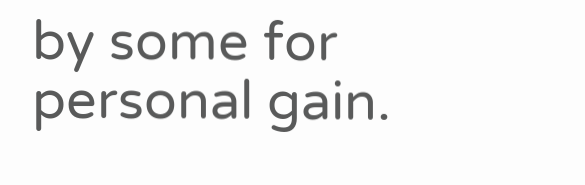by some for personal gain.